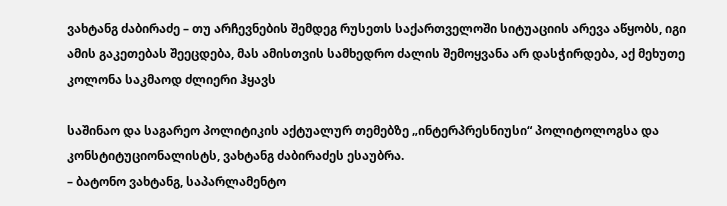ვახტანგ ძაბირაძე – თუ არჩევნების შემდეგ რუსეთს საქართველოში სიტუაციის არევა აწყობს, იგი ამის გაკეთებას შეეცდება, მას ამისთვის სამხედრო ძალის შემოყვანა არ დასჭირდება, აქ მეხუთე კოლონა საკმაოდ ძლიერი ჰყავს

საშინაო და საგარეო პოლიტიკის აქტუალურ თემებზე „ინტერპრესნიუსი“ პოლიტოლოგსა და კონსტიტუციონალისტს, ვახტანგ ძაბირაძეს ესაუბრა.
– ბატონო ვახტანგ, საპარლამენტო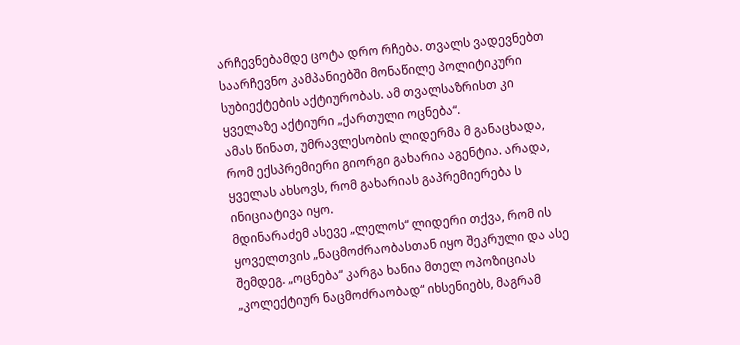არჩევნებამდე ცოტა დრო რჩება. თვალს ვადევნებთ საარჩევნო კამპანიებში მონაწილე პოლიტიკური სუბიექტების აქტიურობას. ამ თვალსაზრისთ კი ყველაზე აქტიური „ქართული ოცნება“.
ამას წინათ, უმრავლესობის ლიდერმა მ განაცხადა, რომ ექსპრემიერი გიორგი გახარია აგენტია. არადა, ყველას ახსოვს, რომ გახარიას გაპრემიერება ს ინიციატივა იყო.
მდინარაძემ ასევე „ლელოს“ ლიდერი თქვა, რომ ის ყოველთვის „ნაცმოძრაობასთან იყო შეკრული და ასე შემდეგ. „ოცნება“ კარგა ხანია მთელ ოპოზიციას „კოლექტიურ ნაცმოძრაობად“ იხსენიებს, მაგრამ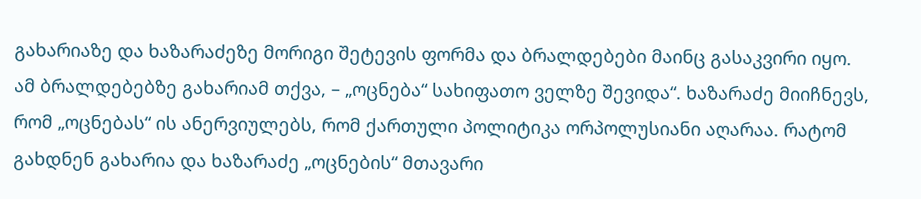გახარიაზე და ხაზარაძეზე მორიგი შეტევის ფორმა და ბრალდებები მაინც გასაკვირი იყო.
ამ ბრალდებებზე გახარიამ თქვა, – „ოცნება“ სახიფათო ველზე შევიდა“. ხაზარაძე მიიჩნევს, რომ „ოცნებას“ ის ანერვიულებს, რომ ქართული პოლიტიკა ორპოლუსიანი აღარაა. რატომ გახდნენ გახარია და ხაზარაძე „ოცნების“ მთავარი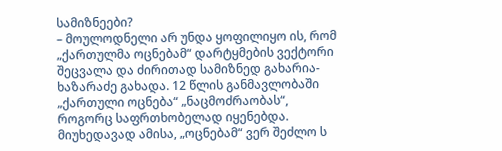სამიზნეები?
– მოულოდნელი არ უნდა ყოფილიყო ის, რომ „ქართულმა ოცნებამ“ დარტყმების ვექტორი შეცვალა და ძირითად სამიზნედ გახარია-ხაზარაძე გახადა. 12 წლის განმავლობაში „ქართული ოცნება“ „ნაცმოძრაობას“, როგორც საფრთხობელად იყენებდა. მიუხედავად ამისა, „ოცნებამ“ ვერ შეძლო ს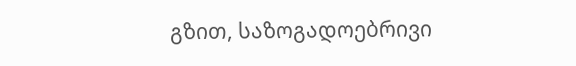გზით, საზოგადოებრივი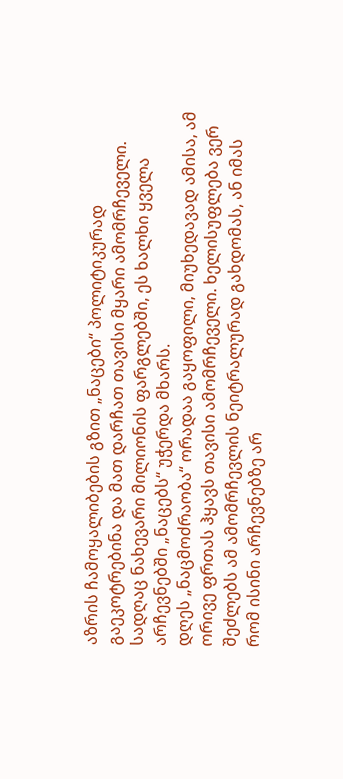აზრის ჩამოყალიბების გზით „ნაცები“ პოლიტიკურად გაეკოტრებინა და მათ დარჩათ თავისი მყარი ამომრჩეველი. სადღაც ნახევარი მილიონის ფარგლებში, ეს ხალხი ყველა არჩევნებში „ნაცებს“ უჭერდა მხარს.
დღეს „ნაცმოძრაობა“ ორადაა გაყოფილი, მიუხედავად ამისა, ამ ორივე ფრთას ჰყავს თავისი ამომრჩეველი. ხელისუფლება ვერ შეძლებს ამ ამომრჩევლის ნეიტრალურად გახდომას, ან იმას რომ ისინი არჩევნებზე არ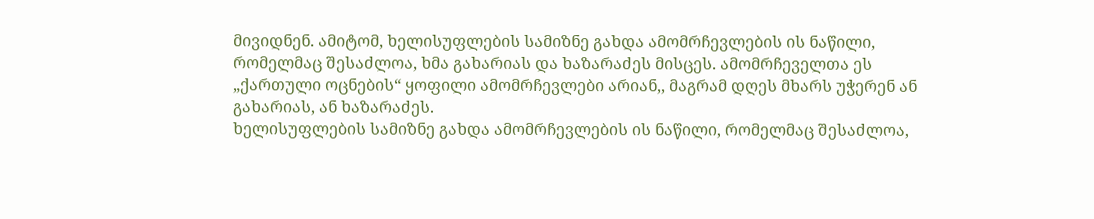მივიდნენ. ამიტომ, ხელისუფლების სამიზნე გახდა ამომრჩევლების ის ნაწილი, რომელმაც შესაძლოა, ხმა გახარიას და ხაზარაძეს მისცეს. ამომრჩეველთა ეს „ქართული ოცნების“ ყოფილი ამომრჩევლები არიან,, მაგრამ დღეს მხარს უჭერენ ან გახარიას, ან ხაზარაძეს.
ხელისუფლების სამიზნე გახდა ამომრჩევლების ის ნაწილი, რომელმაც შესაძლოა,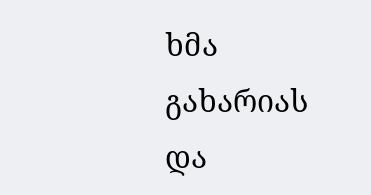ხმა გახარიას და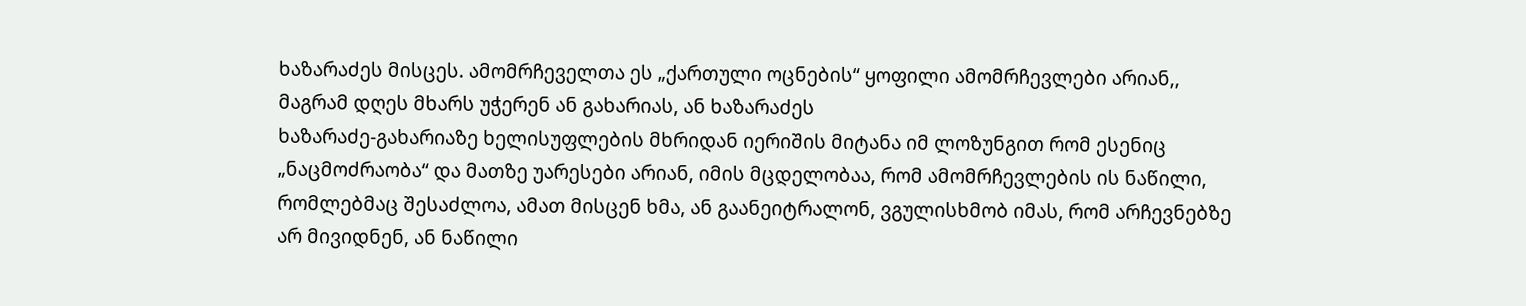ხაზარაძეს მისცეს. ამომრჩეველთა ეს „ქართული ოცნების“ ყოფილი ამომრჩევლები არიან,, მაგრამ დღეს მხარს უჭერენ ან გახარიას, ან ხაზარაძეს
ხაზარაძე-გახარიაზე ხელისუფლების მხრიდან იერიშის მიტანა იმ ლოზუნგით რომ ესენიც „ნაცმოძრაობა“ და მათზე უარესები არიან, იმის მცდელობაა, რომ ამომრჩევლების ის ნაწილი, რომლებმაც შესაძლოა, ამათ მისცენ ხმა, ან გაანეიტრალონ, ვგულისხმობ იმას, რომ არჩევნებზე არ მივიდნენ, ან ნაწილი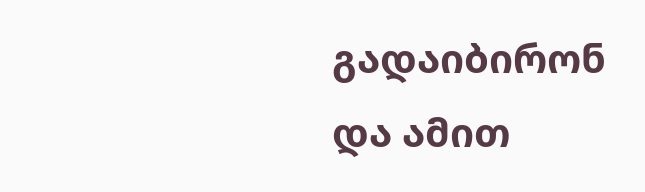გადაიბირონ და ამით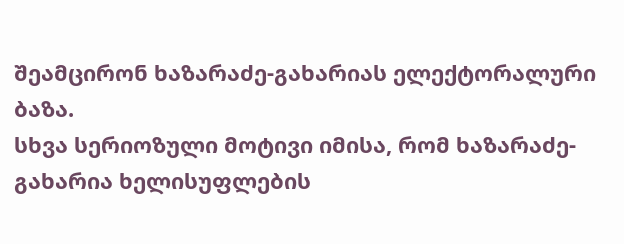შეამცირონ ხაზარაძე-გახარიას ელექტორალური ბაზა.
სხვა სერიოზული მოტივი იმისა, რომ ხაზარაძე-გახარია ხელისუფლების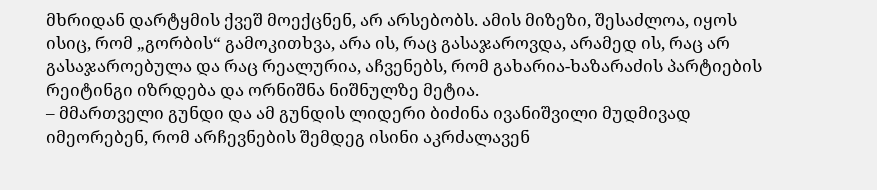მხრიდან დარტყმის ქვეშ მოექცნენ, არ არსებობს. ამის მიზეზი, შესაძლოა, იყოს ისიც, რომ „გორბის“ გამოკითხვა, არა ის, რაც გასაჯაროვდა, არამედ ის, რაც არ გასაჯაროებულა და რაც რეალურია, აჩვენებს, რომ გახარია-ხაზარაძის პარტიების რეიტინგი იზრდება და ორნიშნა ნიშნულზე მეტია.
– მმართველი გუნდი და ამ გუნდის ლიდერი ბიძინა ივანიშვილი მუდმივად იმეორებენ, რომ არჩევნების შემდეგ ისინი აკრძალავენ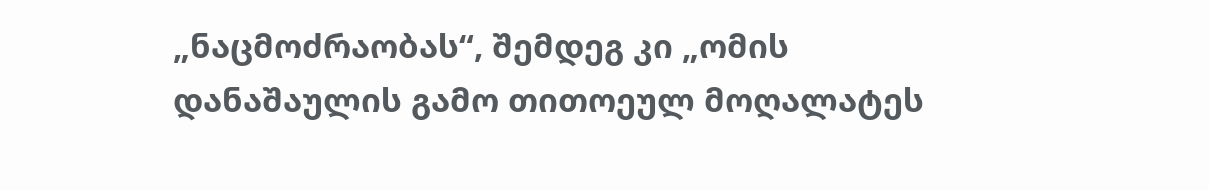„ნაცმოძრაობას“, შემდეგ კი „ომის დანაშაულის გამო თითოეულ მოღალატეს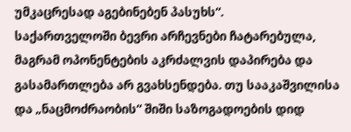უმკაცრესად აგებინებენ პასუხს“.
საქართველოში ბევრი არჩევნები ჩატარებულა, მაგრამ ოპონენტების აკრძალვის დაპირება და გასამართლება არ გვახსენდება. თუ სააკაშვილისა და „ნაცმოძრაობის“ შიში საზოგადოების დიდ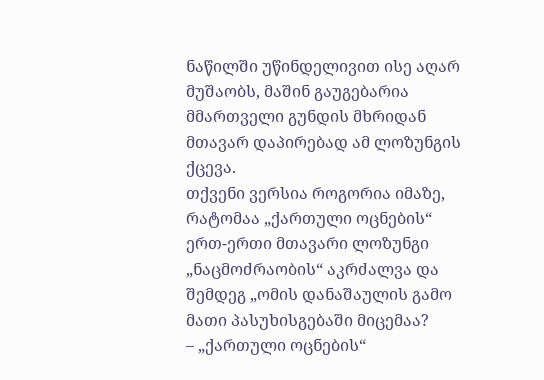ნაწილში უწინდელივით ისე აღარ მუშაობს, მაშინ გაუგებარია მმართველი გუნდის მხრიდან მთავარ დაპირებად ამ ლოზუნგის ქცევა.
თქვენი ვერსია როგორია იმაზე, რატომაა „ქართული ოცნების“ ერთ-ერთი მთავარი ლოზუნგი „ნაცმოძრაობის“ აკრძალვა და შემდეგ „ომის დანაშაულის გამო მათი პასუხისგებაში მიცემაა?
– „ქართული ოცნების“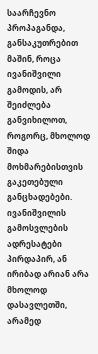საარჩევნო პროპაგანდა, განსაკუთრებით მაშინ, როცა ივანიშვილი გამოდის, არ შეიძლება განვიხილოთ, როგორც, მხოლოდ შიდა მოხმარებისთვის გაკეთებული განცხადებები.
ივანიშვილის გამოსვლების ადრესატები პირდაპირ, ან ირიბად არიან არა მხოლოდ დასავლეთში, არამედ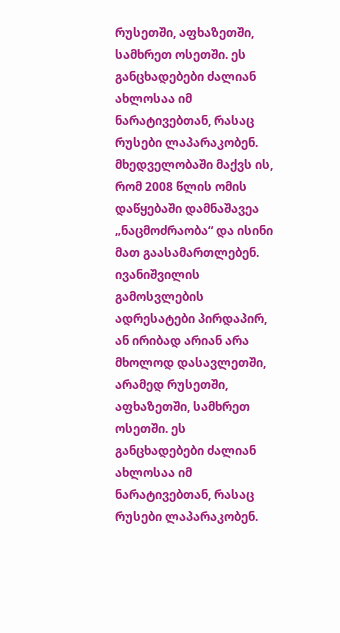რუსეთში, აფხაზეთში, სამხრეთ ოსეთში. ეს განცხადებები ძალიან ახლოსაა იმ ნარატივებთან, რასაც რუსები ლაპარაკობენ. მხედველობაში მაქვს ის, რომ 2008 წლის ომის დაწყებაში დამნაშავეა „ნაცმოძრაობა“ და ისინი მათ გაასამართლებენ.
ივანიშვილის გამოსვლების ადრესატები პირდაპირ, ან ირიბად არიან არა მხოლოდ დასავლეთში, არამედ რუსეთში, აფხაზეთში, სამხრეთ ოსეთში. ეს განცხადებები ძალიან ახლოსაა იმ ნარატივებთან, რასაც რუსები ლაპარაკობენ.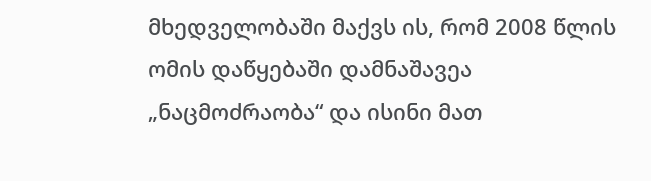მხედველობაში მაქვს ის, რომ 2008 წლის ომის დაწყებაში დამნაშავეა „ნაცმოძრაობა“ და ისინი მათ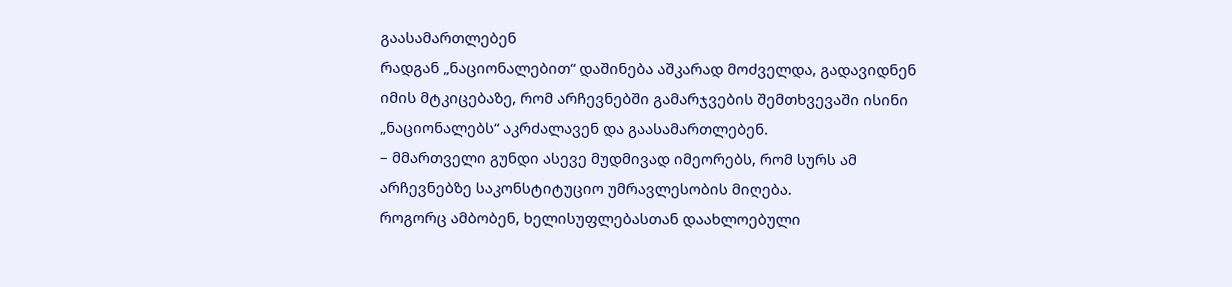გაასამართლებენ
რადგან „ნაციონალებით“ დაშინება აშკარად მოძველდა, გადავიდნენ იმის მტკიცებაზე, რომ არჩევნებში გამარჯვების შემთხვევაში ისინი „ნაციონალებს“ აკრძალავენ და გაასამართლებენ.
– მმართველი გუნდი ასევე მუდმივად იმეორებს, რომ სურს ამ არჩევნებზე საკონსტიტუციო უმრავლესობის მიღება.
როგორც ამბობენ, ხელისუფლებასთან დაახლოებული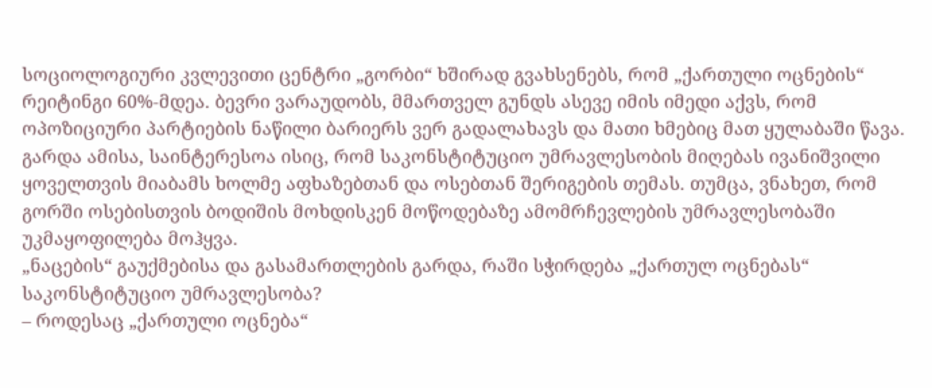სოციოლოგიური კვლევითი ცენტრი „გორბი“ ხშირად გვახსენებს, რომ „ქართული ოცნების“ რეიტინგი 60%-მდეა. ბევრი ვარაუდობს, მმართველ გუნდს ასევე იმის იმედი აქვს, რომ ოპოზიციური პარტიების ნაწილი ბარიერს ვერ გადალახავს და მათი ხმებიც მათ ყულაბაში წავა.
გარდა ამისა, საინტერესოა ისიც, რომ საკონსტიტუციო უმრავლესობის მიღებას ივანიშვილი ყოველთვის მიაბამს ხოლმე აფხაზებთან და ოსებთან შერიგების თემას. თუმცა, ვნახეთ, რომ გორში ოსებისთვის ბოდიშის მოხდისკენ მოწოდებაზე ამომრჩევლების უმრავლესობაში უკმაყოფილება მოჰყვა.
„ნაცების“ გაუქმებისა და გასამართლების გარდა, რაში სჭირდება „ქართულ ოცნებას“ საკონსტიტუციო უმრავლესობა?
– როდესაც „ქართული ოცნება“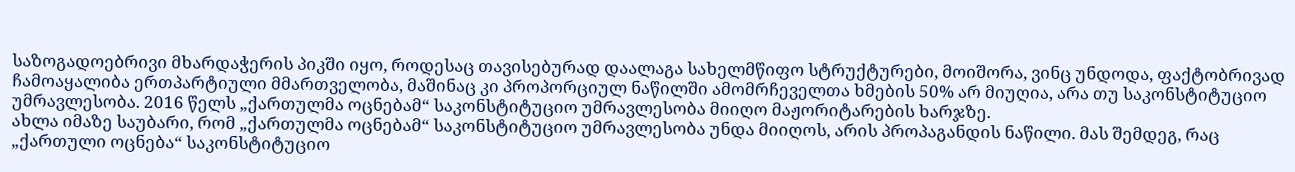საზოგადოებრივი მხარდაჭერის პიკში იყო, როდესაც თავისებურად დაალაგა სახელმწიფო სტრუქტურები, მოიშორა, ვინც უნდოდა, ფაქტობრივად ჩამოაყალიბა ერთპარტიული მმართველობა, მაშინაც კი პროპორციულ ნაწილში ამომრჩეველთა ხმების 50% არ მიუღია, არა თუ საკონსტიტუციო უმრავლესობა. 2016 წელს „ქართულმა ოცნებამ“ საკონსტიტუციო უმრავლესობა მიიღო მაჟორიტარების ხარჯზე.
ახლა იმაზე საუბარი, რომ „ქართულმა ოცნებამ“ საკონსტიტუციო უმრავლესობა უნდა მიიღოს, არის პროპაგანდის ნაწილი. მას შემდეგ, რაც „ქართული ოცნება“ საკონსტიტუციო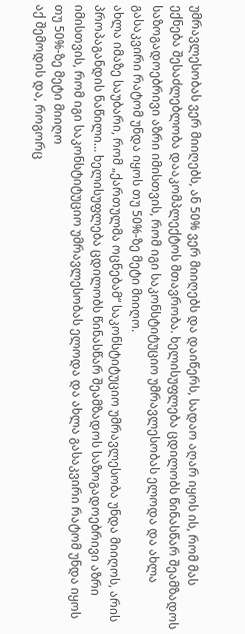უმრავლესობას ვერ მიიღებს, ან 50% ვერ მიიღებს და დაიწერს, სადაო აღარ იყოს ის, რომ მას ექნება შესაძლებლობა დააკომპლექტოს მთავრობა. ხელისუფლება ცდილობს წინასწარ შეამზადოს საზოგადოებრივი აზრი იმისთვის, რომ იგი საკონსტიტუციო უმრავლესობას ელოდა და ახლა გასაკვირი რატომ უნდა იყოს თუ 50%-ზე მეტი მიიღო.
ახლა იმაზე საუბარი, რომ „ქართულმა ოცნებამ“ საკონსტიტუციო უმრავლესობა უნდა მიიღოს, არის პროპაგანდის ნაწილი… ხელისუფლება ცდილობს წინასწარ შეამზადოს საზოგადოებრივი აზრი იმისთვის, რომ იგი საკონსტიტუციო უმრავლესობას ელოდა და ახლა გასაკვირი რატომ უნდა იყოს თუ 50%-ზე მეტი მიიღო
აქ შემოდის და, როგორც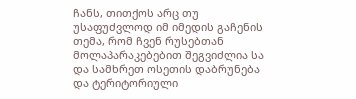ჩანს, თითქოს არც თუ უსაფუძვლოდ იმ იმედის გაჩენის თემა, რომ ჩვენ რუსებთან მოლაპარაკებებით შეგვიძლია სა და სამხრეთ ოსეთის დაბრუნება და ტერიტორიული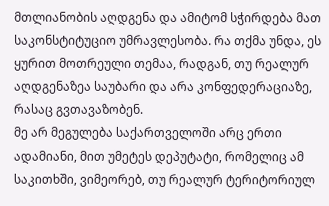მთლიანობის აღდგენა და ამიტომ სჭირდება მათ საკონსტიტუციო უმრავლესობა. რა თქმა უნდა, ეს ყურით მოთრეული თემაა, რადგან, თუ რეალურ აღდგენაზეა საუბარი და არა კონფედერაციაზე, რასაც გვთავაზობენ.
მე არ მეგულება საქართველოში არც ერთი ადამიანი, მით უმეტეს დეპუტატი, რომელიც ამ საკითხში, ვიმეორებ, თუ რეალურ ტერიტორიულ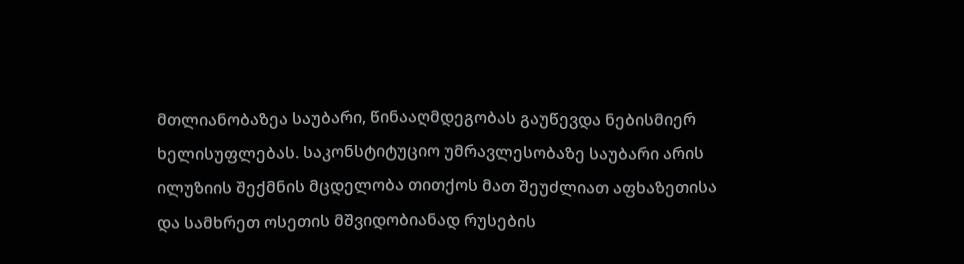მთლიანობაზეა საუბარი, წინააღმდეგობას გაუწევდა ნებისმიერ ხელისუფლებას. საკონსტიტუციო უმრავლესობაზე საუბარი არის ილუზიის შექმნის მცდელობა თითქოს მათ შეუძლიათ აფხაზეთისა და სამხრეთ ოსეთის მშვიდობიანად რუსების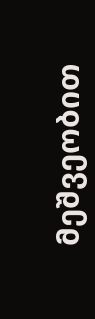მეშვეობით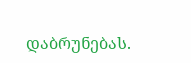დაბრუნებას.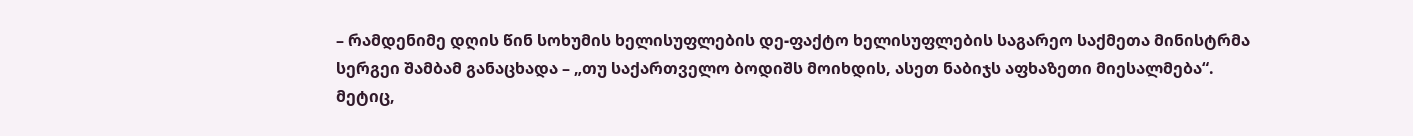– რამდენიმე დღის წინ სოხუმის ხელისუფლების დე-ფაქტო ხელისუფლების საგარეო საქმეთა მინისტრმა სერგეი შამბამ განაცხადა – „თუ საქართველო ბოდიშს მოიხდის, ასეთ ნაბიჯს აფხაზეთი მიესალმება“.
მეტიც,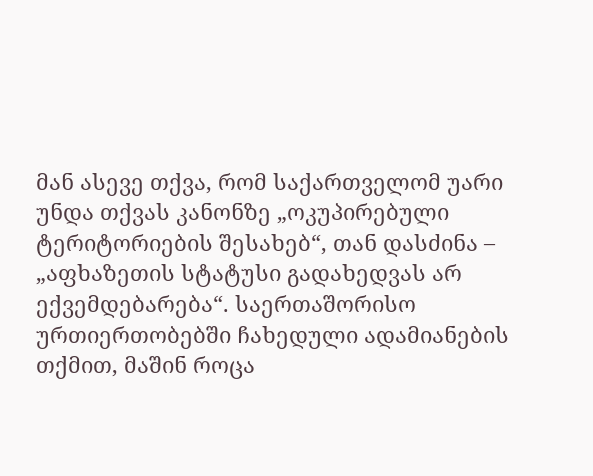მან ასევე თქვა, რომ საქართველომ უარი უნდა თქვას კანონზე „ოკუპირებული ტერიტორიების შესახებ“, თან დასძინა – „აფხაზეთის სტატუსი გადახედვას არ ექვემდებარება“. საერთაშორისო ურთიერთობებში ჩახედული ადამიანების თქმით, მაშინ როცა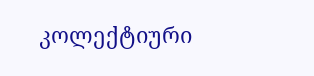კოლექტიური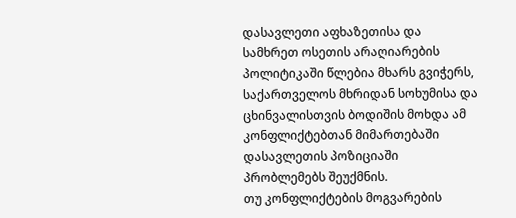დასავლეთი აფხაზეთისა და სამხრეთ ოსეთის არაღიარების პოლიტიკაში წლებია მხარს გვიჭერს, საქართველოს მხრიდან სოხუმისა და ცხინვალისთვის ბოდიშის მოხდა ამ კონფლიქტებთან მიმართებაში დასავლეთის პოზიციაში პრობლემებს შეუქმნის.
თუ კონფლიქტების მოგვარების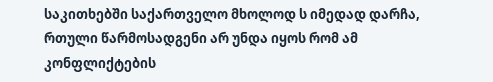საკითხებში საქართველო მხოლოდ ს იმედად დარჩა, რთული წარმოსადგენი არ უნდა იყოს რომ ამ კონფლიქტების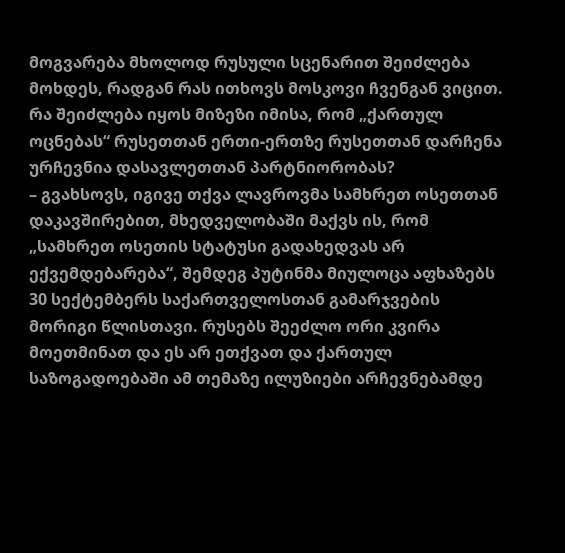მოგვარება მხოლოდ რუსული სცენარით შეიძლება მოხდეს, რადგან რას ითხოვს მოსკოვი ჩვენგან ვიცით. რა შეიძლება იყოს მიზეზი იმისა, რომ „ქართულ ოცნებას“ რუსეთთან ერთი-ერთზე რუსეთთან დარჩენა ურჩევნია დასავლეთთან პარტნიორობას?
– გვახსოვს, იგივე თქვა ლავროვმა სამხრეთ ოსეთთან დაკავშირებით, მხედველობაში მაქვს ის, რომ „სამხრეთ ოსეთის სტატუსი გადახედვას არ ექვემდებარება“, შემდეგ პუტინმა მიულოცა აფხაზებს 30 სექტემბერს საქართველოსთან გამარჯვების მორიგი წლისთავი. რუსებს შეეძლო ორი კვირა მოეთმინათ და ეს არ ეთქვათ და ქართულ საზოგადოებაში ამ თემაზე ილუზიები არჩევნებამდე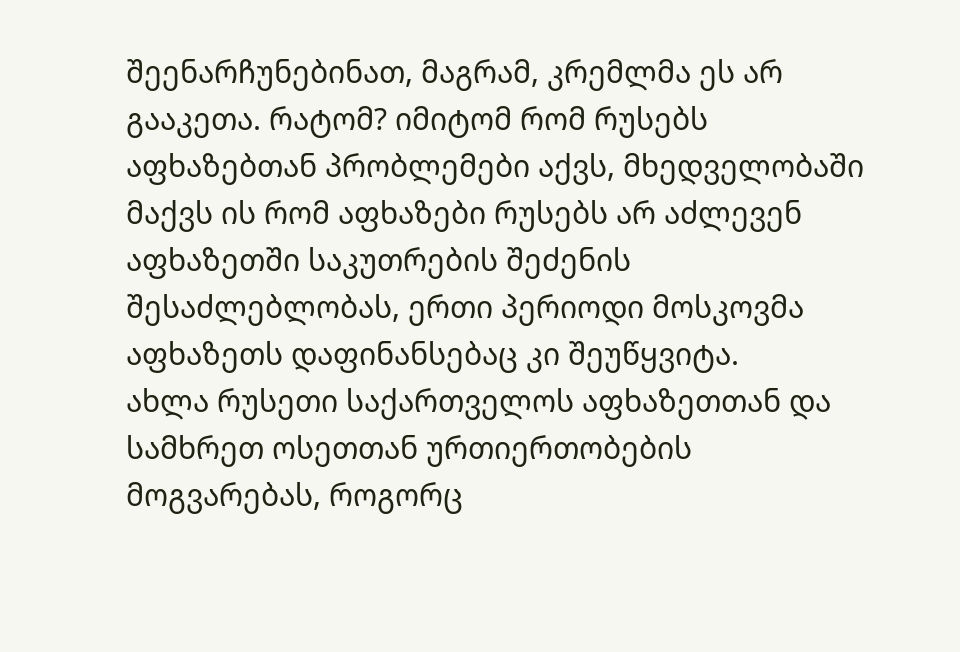შეენარჩუნებინათ, მაგრამ, კრემლმა ეს არ გააკეთა. რატომ? იმიტომ რომ რუსებს აფხაზებთან პრობლემები აქვს, მხედველობაში მაქვს ის რომ აფხაზები რუსებს არ აძლევენ აფხაზეთში საკუთრების შეძენის შესაძლებლობას, ერთი პერიოდი მოსკოვმა აფხაზეთს დაფინანსებაც კი შეუწყვიტა.
ახლა რუსეთი საქართველოს აფხაზეთთან და სამხრეთ ოსეთთან ურთიერთობების მოგვარებას, როგორც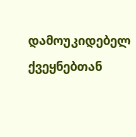დამოუკიდებელ ქვეყნებთან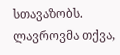სთავაზობს. ლავროვმა თქვა,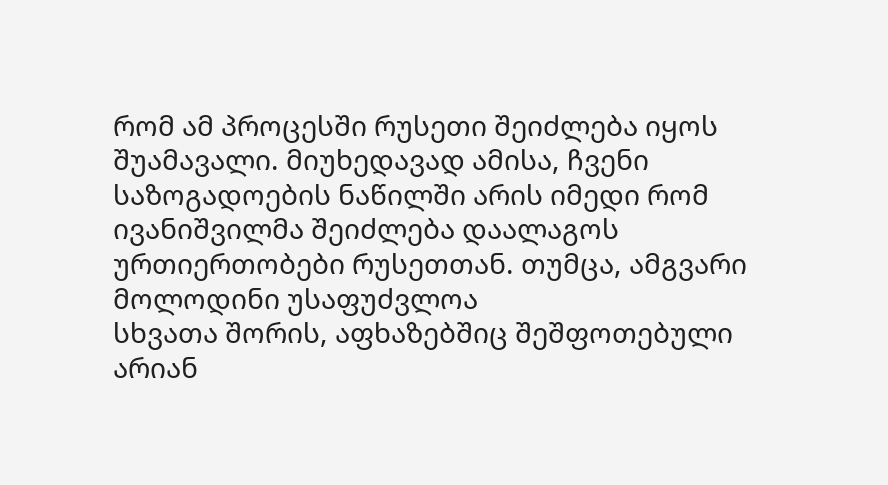რომ ამ პროცესში რუსეთი შეიძლება იყოს შუამავალი. მიუხედავად ამისა, ჩვენი საზოგადოების ნაწილში არის იმედი რომ ივანიშვილმა შეიძლება დაალაგოს ურთიერთობები რუსეთთან. თუმცა, ამგვარი მოლოდინი უსაფუძვლოა
სხვათა შორის, აფხაზებშიც შეშფოთებული არიან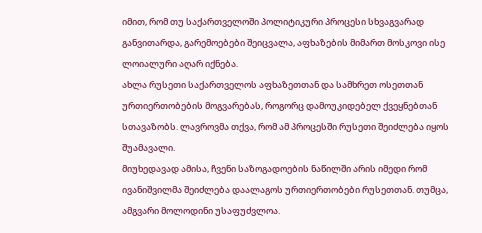იმით, რომ თუ საქართველოში პოლიტიკური პროცესი სხვაგვარად განვითარდა, გარემოებები შეიცვალა, აფხაზების მიმართ მოსკოვი ისე ლოიალური აღარ იქნება.
ახლა რუსეთი საქართველოს აფხაზეთთან და სამხრეთ ოსეთთან ურთიერთობების მოგვარებას, როგორც დამოუკიდებელ ქვეყნებთან სთავაზობს. ლავროვმა თქვა, რომ ამ პროცესში რუსეთი შეიძლება იყოს შუამავალი.
მიუხედავად ამისა, ჩვენი საზოგადოების ნაწილში არის იმედი რომ ივანიშვილმა შეიძლება დაალაგოს ურთიერთობები რუსეთთან. თუმცა, ამგვარი მოლოდინი უსაფუძვლოა.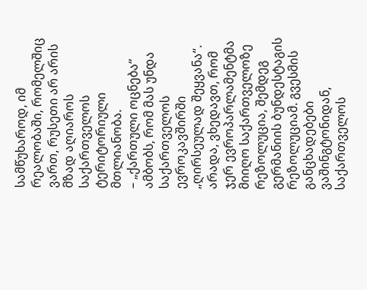სამწუხაროდ, იმ რეალობაში, რომელშიც ვართ, რუსეთი არ არის მზად აღიაროს საქართველოს ტერიტორიული მთლიანობა.
– „ქართული ოცნება“ ამბობს, რომ მას უნდა საქართველოს ევროკავშირში „ღირსეულად შეყვანა“.
არადა, ვხედავთ, რომ ჯერ ევროპარლამენტმა მიიღო საქართველოზე რეზოლუცია, შემდეგ გერმანიის ბუნდესტაგის რეზოლუციამ. გვესმის განცხადებები ვაშინგტონიდან, საქართველოს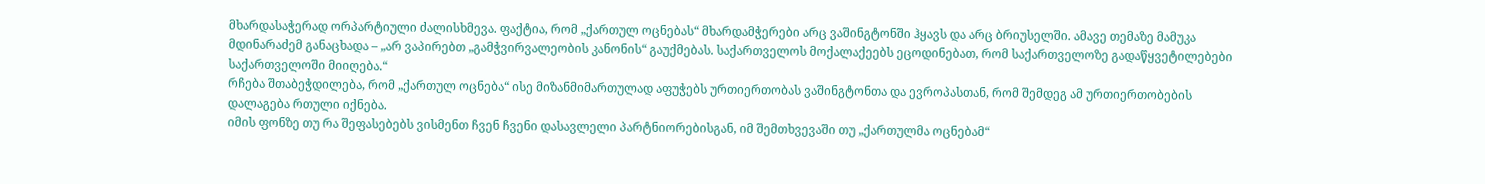მხარდასაჭერად ორპარტიული ძალისხმევა. ფაქტია, რომ „ქართულ ოცნებას“ მხარდამჭერები არც ვაშინგტონში ჰყავს და არც ბრიუსელში. ამავე თემაზე მამუკა მდინარაძემ განაცხადა – „არ ვაპირებთ „გამჭვირვალეობის კანონის“ გაუქმებას. საქართველოს მოქალაქეებს ეცოდინებათ, რომ საქართველოზე გადაწყვეტილებები საქართველოში მიიღება.“
რჩება შთაბეჭდილება, რომ „ქართულ ოცნება“ ისე მიზანმიმართულად აფუჭებს ურთიერთობას ვაშინგტონთა და ევროპასთან, რომ შემდეგ ამ ურთიერთობების დალაგება რთული იქნება.
იმის ფონზე თუ რა შეფასებებს ვისმენთ ჩვენ ჩვენი დასავლელი პარტნიორებისგან, იმ შემთხვევაში თუ „ქართულმა ოცნებამ“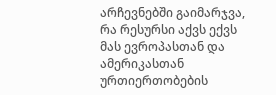არჩევნებში გაიმარჯვა, რა რესურსი აქვს ექვს მას ევროპასთან და ამერიკასთან ურთიერთობების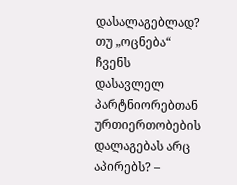დასალაგებლად? თუ „ოცნება“ ჩვენს დასავლელ პარტნიორებთან ურთიერთობების დალაგებას არც აპირებს? –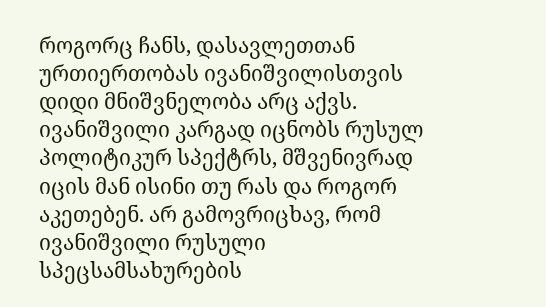როგორც ჩანს, დასავლეთთან ურთიერთობას ივანიშვილისთვის დიდი მნიშვნელობა არც აქვს. ივანიშვილი კარგად იცნობს რუსულ პოლიტიკურ სპექტრს, მშვენივრად იცის მან ისინი თუ რას და როგორ აკეთებენ. არ გამოვრიცხავ, რომ ივანიშვილი რუსული სპეცსამსახურების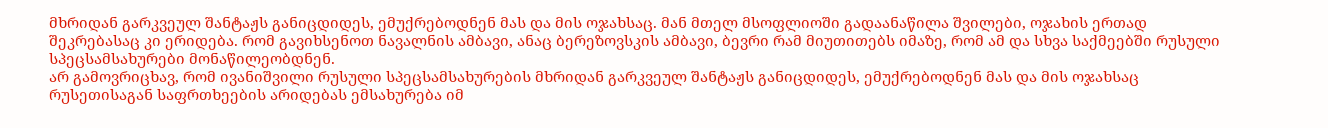მხრიდან გარკვეულ შანტაჟს განიცდიდეს, ემუქრებოდნენ მას და მის ოჯახსაც. მან მთელ მსოფლიოში გადაანაწილა შვილები, ოჯახის ერთად შეკრებასაც კი ერიდება. რომ გავიხსენოთ ნავალნის ამბავი, ანაც ბერეზოვსკის ამბავი, ბევრი რამ მიუთითებს იმაზე, რომ ამ და სხვა საქმეებში რუსული სპეცსამსახურები მონაწილეობდნენ.
არ გამოვრიცხავ, რომ ივანიშვილი რუსული სპეცსამსახურების მხრიდან გარკვეულ შანტაჟს განიცდიდეს, ემუქრებოდნენ მას და მის ოჯახსაც
რუსეთისაგან საფრთხეების არიდებას ემსახურება იმ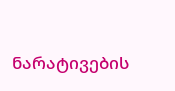ნარატივების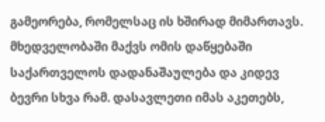გამეორება, რომელსაც ის ხშირად მიმართავს. მხედველობაში მაქვს ომის დაწყებაში საქართველოს დადანაშაულება და კიდევ ბევრი სხვა რამ. დასავლეთი იმას აკეთებს,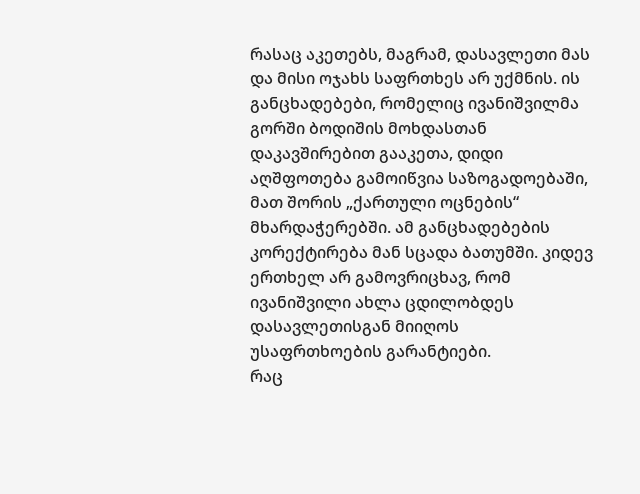რასაც აკეთებს, მაგრამ, დასავლეთი მას და მისი ოჯახს საფრთხეს არ უქმნის. ის განცხადებები, რომელიც ივანიშვილმა გორში ბოდიშის მოხდასთან დაკავშირებით გააკეთა, დიდი აღშფოთება გამოიწვია საზოგადოებაში, მათ შორის „ქართული ოცნების“ მხარდაჭერებში. ამ განცხადებების კორექტირება მან სცადა ბათუმში. კიდევ ერთხელ არ გამოვრიცხავ, რომ ივანიშვილი ახლა ცდილობდეს დასავლეთისგან მიიღოს უსაფრთხოების გარანტიები.
რაც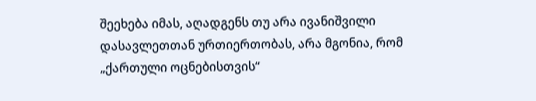შეეხება იმას, აღადგენს თუ არა ივანიშვილი დასავლეთთან ურთიერთობას, არა მგონია, რომ „ქართული ოცნებისთვის“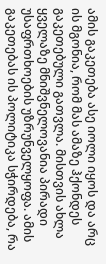ამის გაკეთება ასე იოლი იყოს და არც ის მგონია, რომ მას ამაზე ჰქონდეს გაკეთებული გათვლა. მისთვის ახლა ყველაზე მნიშვნელოვანია პირადი უსაფრთხოების უზრუნველყოფა. ამის გაკეთებას ის პოლიტიკა სჭირდება, რა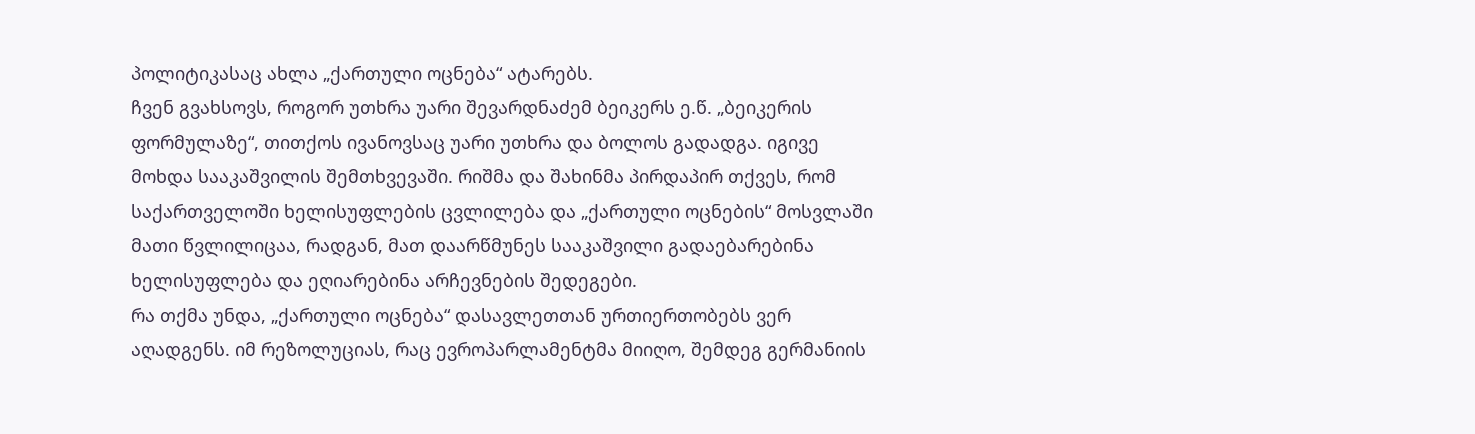პოლიტიკასაც ახლა „ქართული ოცნება“ ატარებს.
ჩვენ გვახსოვს, როგორ უთხრა უარი შევარდნაძემ ბეიკერს ე.წ. „ბეიკერის ფორმულაზე“, თითქოს ივანოვსაც უარი უთხრა და ბოლოს გადადგა. იგივე მოხდა სააკაშვილის შემთხვევაში. რიშმა და შახინმა პირდაპირ თქვეს, რომ საქართველოში ხელისუფლების ცვლილება და „ქართული ოცნების“ მოსვლაში მათი წვლილიცაა, რადგან, მათ დაარწმუნეს სააკაშვილი გადაებარებინა ხელისუფლება და ეღიარებინა არჩევნების შედეგები.
რა თქმა უნდა, „ქართული ოცნება“ დასავლეთთან ურთიერთობებს ვერ აღადგენს. იმ რეზოლუციას, რაც ევროპარლამენტმა მიიღო, შემდეგ გერმანიის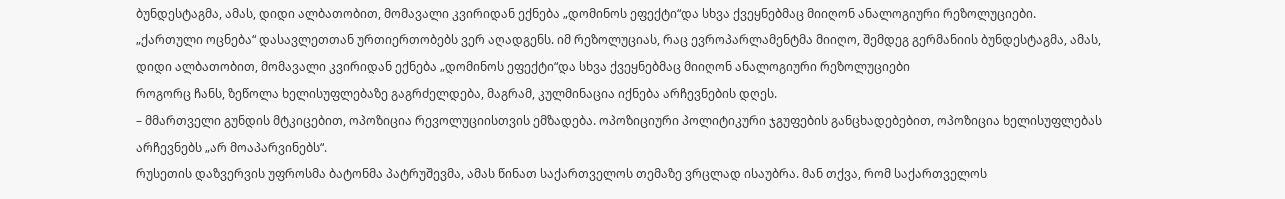ბუნდესტაგმა, ამას, დიდი ალბათობით, მომავალი კვირიდან ექნება „დომინოს ეფექტი“და სხვა ქვეყნებმაც მიიღონ ანალოგიური რეზოლუციები.
„ქართული ოცნება“ დასავლეთთან ურთიერთობებს ვერ აღადგენს. იმ რეზოლუციას, რაც ევროპარლამენტმა მიიღო, შემდეგ გერმანიის ბუნდესტაგმა, ამას, დიდი ალბათობით, მომავალი კვირიდან ექნება „დომინოს ეფექტი“და სხვა ქვეყნებმაც მიიღონ ანალოგიური რეზოლუციები
როგორც ჩანს, ზეწოლა ხელისუფლებაზე გაგრძელდება, მაგრამ, კულმინაცია იქნება არჩევნების დღეს.
– მმართველი გუნდის მტკიცებით, ოპოზიცია რევოლუციისთვის ემზადება. ოპოზიციური პოლიტიკური ჯგუფების განცხადებებით, ოპოზიცია ხელისუფლებას არჩევნებს „არ მოაპარვინებს“.
რუსეთის დაზვერვის უფროსმა ბატონმა პატრუშევმა, ამას წინათ საქართველოს თემაზე ვრცლად ისაუბრა. მან თქვა, რომ საქართველოს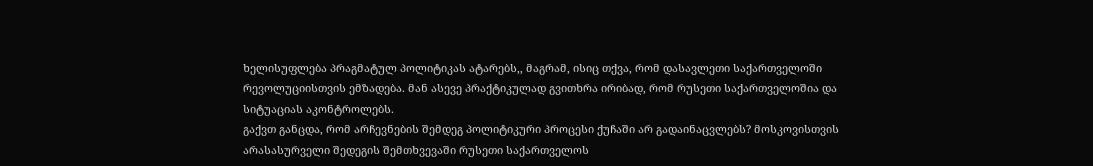ხელისუფლება პრაგმატულ პოლიტიკას ატარებს,, მაგრამ, ისიც თქვა, რომ დასავლეთი საქართველოში რევოლუციისთვის ემზადება. მან ასევე პრაქტიკულად გვითხრა ირიბად, რომ რუსეთი საქართველოშია და სიტუაციას აკონტროლებს.
გაქვთ განცდა, რომ არჩევნების შემდეგ პოლიტიკური პროცესი ქუჩაში არ გადაინაცვლებს? მოსკოვისთვის არასასურველი შედეგის შემთხვევაში რუსეთი საქართველოს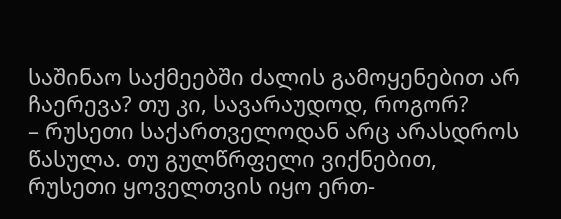საშინაო საქმეებში ძალის გამოყენებით არ ჩაერევა? თუ კი, სავარაუდოდ, როგორ?
– რუსეთი საქართველოდან არც არასდროს წასულა. თუ გულწრფელი ვიქნებით, რუსეთი ყოველთვის იყო ერთ-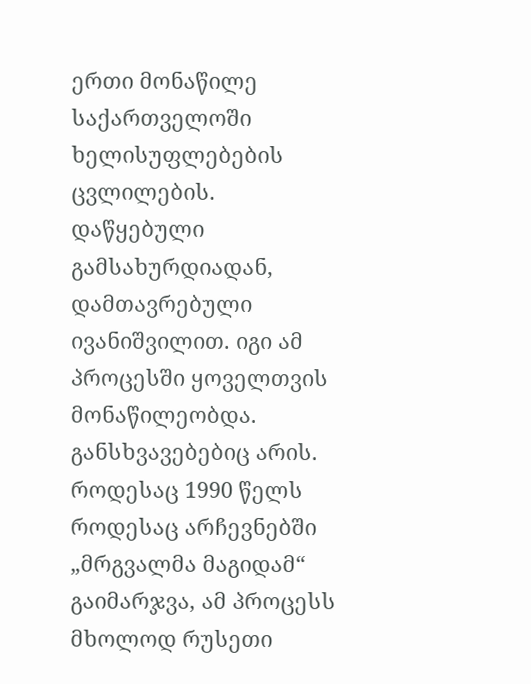ერთი მონაწილე საქართველოში ხელისუფლებების ცვლილების. დაწყებული გამსახურდიადან, დამთავრებული ივანიშვილით. იგი ამ პროცესში ყოველთვის მონაწილეობდა.
განსხვავებებიც არის. როდესაც 1990 წელს როდესაც არჩევნებში „მრგვალმა მაგიდამ“ გაიმარჯვა, ამ პროცესს მხოლოდ რუსეთი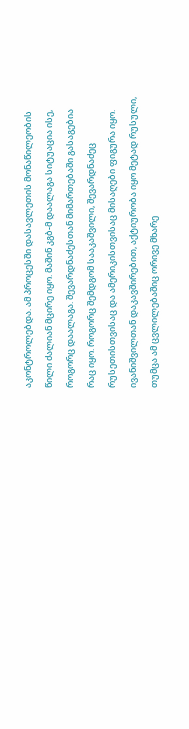აკონტროლებდა. ამ პროცესში დასავლეთის მონაწილეობის წილი ძალიან მცირე იყო. მაშინ კგბ-მ დაალაგა სიტუაცია ისე, როგორც დაალაგა. შევარდნაძესთან მიმართებაში გასაგებია რაც იყო. როგორც შემდგომ სააკაშვილი, შევარდნაძეც რუსეთისთვისაც და ამერიკისთვისაც მისაღები ფიგურა იყო. ივანიშვილთან დაკავშირებით, აქტიურობა იყო მეტად რუსული, თუმცა ამ ცვლილებაშიც ორივე მხარე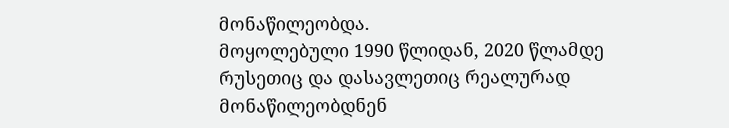მონაწილეობდა.
მოყოლებული 1990 წლიდან, 2020 წლამდე რუსეთიც და დასავლეთიც რეალურად მონაწილეობდნენ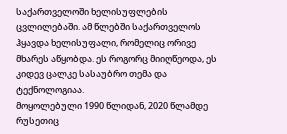საქართველოში ხელისუფლების ცვლილებაში. ამ წლებში საქართველოს ჰყავდა ხელისუფალი, რომელიც ორივე მხარეს აწყობდა. ეს როგორც მიიღწეოდა, ეს კიდევ ცალკე სასაუბრო თემა და ტექნოლოგიაა.
მოყოლებული 1990 წლიდან, 2020 წლამდე რუსეთიც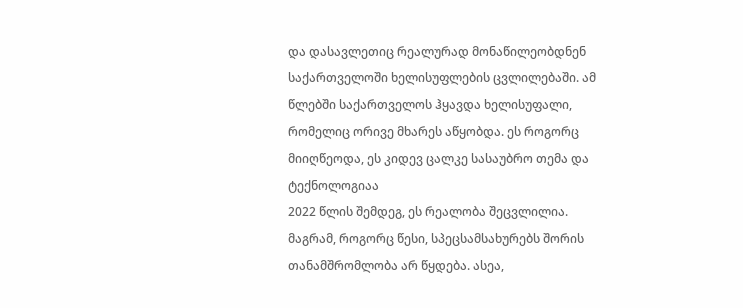და დასავლეთიც რეალურად მონაწილეობდნენ საქართველოში ხელისუფლების ცვლილებაში. ამ წლებში საქართველოს ჰყავდა ხელისუფალი, რომელიც ორივე მხარეს აწყობდა. ეს როგორც მიიღწეოდა, ეს კიდევ ცალკე სასაუბრო თემა და ტექნოლოგიაა
2022 წლის შემდეგ, ეს რეალობა შეცვლილია. მაგრამ, როგორც წესი, სპეცსამსახურებს შორის თანამშრომლობა არ წყდება. ასეა,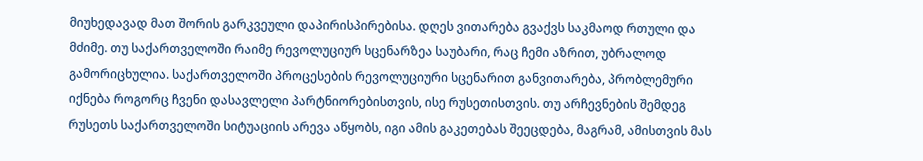მიუხედავად მათ შორის გარკვეული დაპირისპირებისა. დღეს ვითარება გვაქვს საკმაოდ რთული და მძიმე. თუ საქართველოში რაიმე რევოლუციურ სცენარზეა საუბარი, რაც ჩემი აზრით, უბრალოდ გამორიცხულია. საქართველოში პროცესების რევოლუციური სცენარით განვითარება, პრობლემური იქნება როგორც ჩვენი დასავლელი პარტნიორებისთვის, ისე რუსეთისთვის. თუ არჩევნების შემდეგ რუსეთს საქართველოში სიტუაციის არევა აწყობს, იგი ამის გაკეთებას შეეცდება, მაგრამ, ამისთვის მას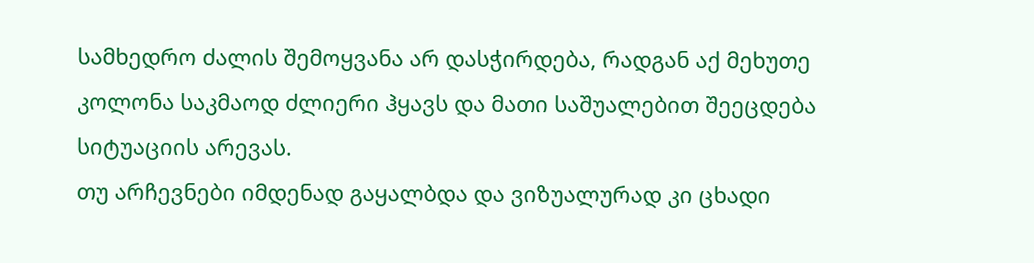სამხედრო ძალის შემოყვანა არ დასჭირდება, რადგან აქ მეხუთე კოლონა საკმაოდ ძლიერი ჰყავს და მათი საშუალებით შეეცდება სიტუაციის არევას.
თუ არჩევნები იმდენად გაყალბდა და ვიზუალურად კი ცხადი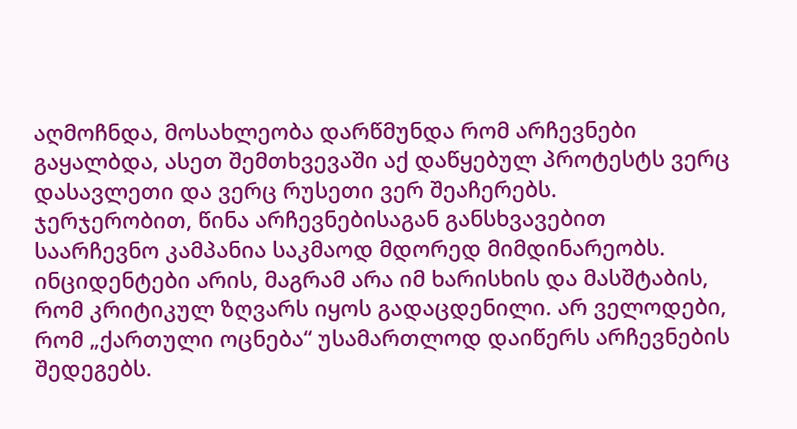აღმოჩნდა, მოსახლეობა დარწმუნდა რომ არჩევნები გაყალბდა, ასეთ შემთხვევაში აქ დაწყებულ პროტესტს ვერც დასავლეთი და ვერც რუსეთი ვერ შეაჩერებს.
ჯერჯერობით, წინა არჩევნებისაგან განსხვავებით საარჩევნო კამპანია საკმაოდ მდორედ მიმდინარეობს. ინციდენტები არის, მაგრამ არა იმ ხარისხის და მასშტაბის, რომ კრიტიკულ ზღვარს იყოს გადაცდენილი. არ ველოდები, რომ „ქართული ოცნება“ უსამართლოდ დაიწერს არჩევნების შედეგებს.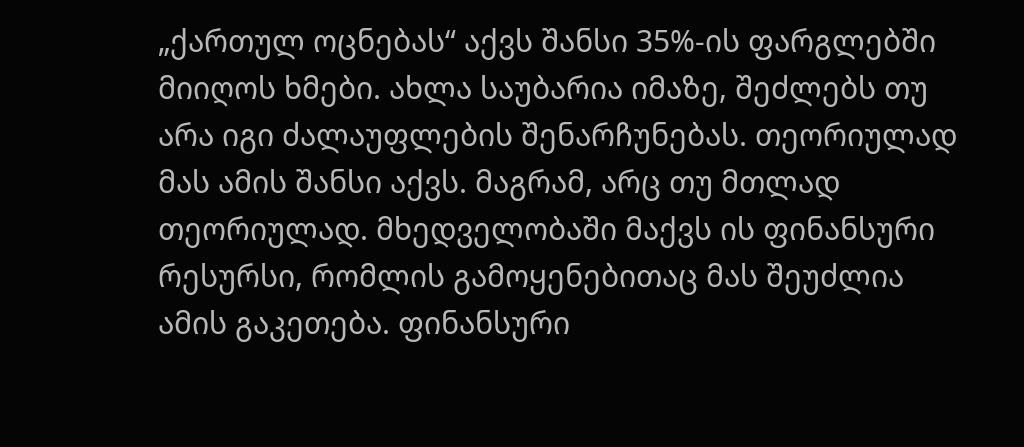„ქართულ ოცნებას“ აქვს შანსი 35%-ის ფარგლებში მიიღოს ხმები. ახლა საუბარია იმაზე, შეძლებს თუ არა იგი ძალაუფლების შენარჩუნებას. თეორიულად მას ამის შანსი აქვს. მაგრამ, არც თუ მთლად თეორიულად. მხედველობაში მაქვს ის ფინანსური რესურსი, რომლის გამოყენებითაც მას შეუძლია ამის გაკეთება. ფინანსური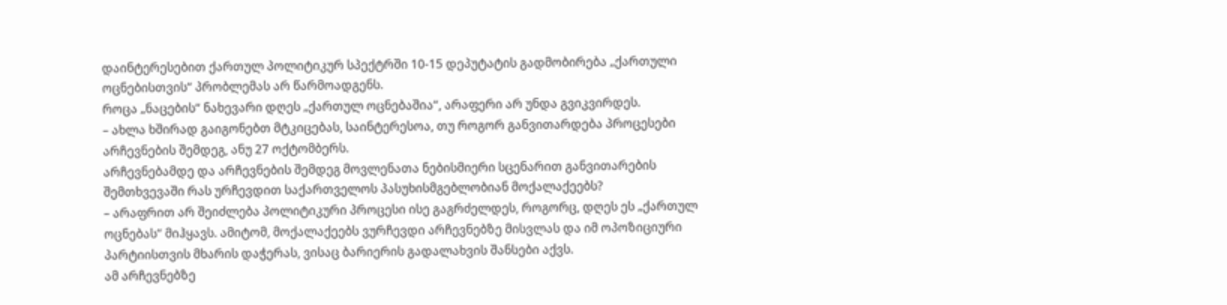დაინტერესებით ქართულ პოლიტიკურ სპექტრში 10-15 დეპუტატის გადმობირება „ქართული ოცნებისთვის“ პრობლემას არ წარმოადგენს.
როცა „ნაცების“ ნახევარი დღეს „ქართულ ოცნებაშია“, არაფერი არ უნდა გვიკვირდეს.
– ახლა ხშირად გაიგონებთ მტკიცებას, საინტერესოა, თუ როგორ განვითარდება პროცესები არჩევნების შემდეგ, ანუ 27 ოქტომბერს.
არჩევნებამდე და არჩევნების შემდეგ მოვლენათა ნებისმიერი სცენარით განვითარების შემთხვევაში რას ურჩევდით საქართველოს პასუხისმგებლობიან მოქალაქეებს?
– არაფრით არ შეიძლება პოლიტიკური პროცესი ისე გაგრძელდეს, როგორც, დღეს ეს „ქართულ ოცნებას“ მიჰყავს. ამიტომ, მოქალაქეებს ვურჩევდი არჩევნებზე მისვლას და იმ ოპოზიციური პარტიისთვის მხარის დაჭერას, ვისაც ბარიერის გადალახვის შანსები აქვს.
ამ არჩევნებზე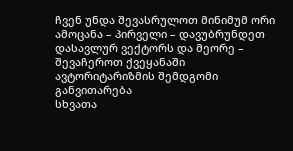ჩვენ უნდა შევასრულოთ მინიმუმ ორი ამოცანა – პირველი – დავუბრუნდეთ დასავლურ ვექტორს და მეორე – შევაჩეროთ ქვეყანაში ავტორიტარიზმის შემდგომი განვითარება
სხვათა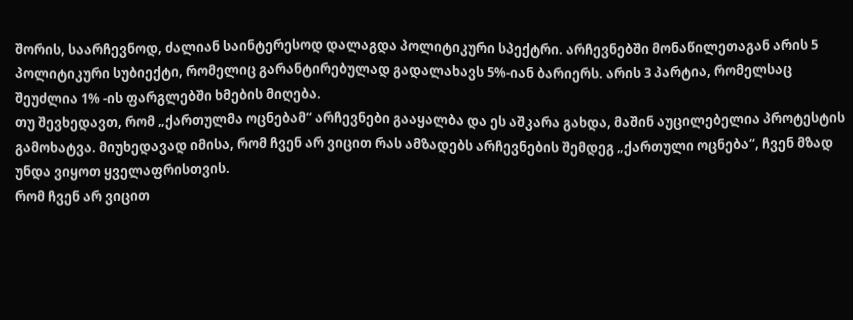შორის, საარჩევნოდ, ძალიან საინტერესოდ დალაგდა პოლიტიკური სპექტრი. არჩევნებში მონაწილეთაგან არის 5 პოლიტიკური სუბიექტი, რომელიც გარანტირებულად გადალახავს 5%-იან ბარიერს. არის 3 პარტია, რომელსაც შეუძლია 1% -ის ფარგლებში ხმების მიღება.
თუ შევხედავთ, რომ „ქართულმა ოცნებამ“ არჩევნები გააყალბა და ეს აშკარა გახდა, მაშინ აუცილებელია პროტესტის გამოხატვა. მიუხედავად იმისა, რომ ჩვენ არ ვიცით რას ამზადებს არჩევნების შემდეგ „ქართული ოცნება“, ჩვენ მზად უნდა ვიყოთ ყველაფრისთვის.
რომ ჩვენ არ ვიცით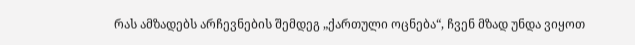რას ამზადებს არჩევნების შემდეგ „ქართული ოცნება“, ჩვენ მზად უნდა ვიყოთ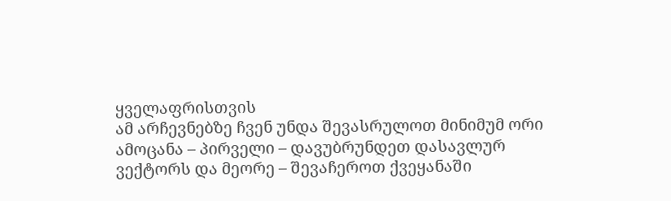ყველაფრისთვის
ამ არჩევნებზე ჩვენ უნდა შევასრულოთ მინიმუმ ორი ამოცანა – პირველი – დავუბრუნდეთ დასავლურ ვექტორს და მეორე – შევაჩეროთ ქვეყანაში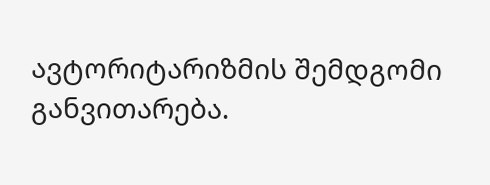ავტორიტარიზმის შემდგომი განვითარება.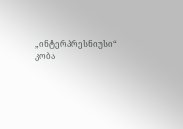„ინტერპრესნიუსი“
კობა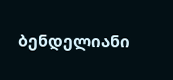ბენდელიანი